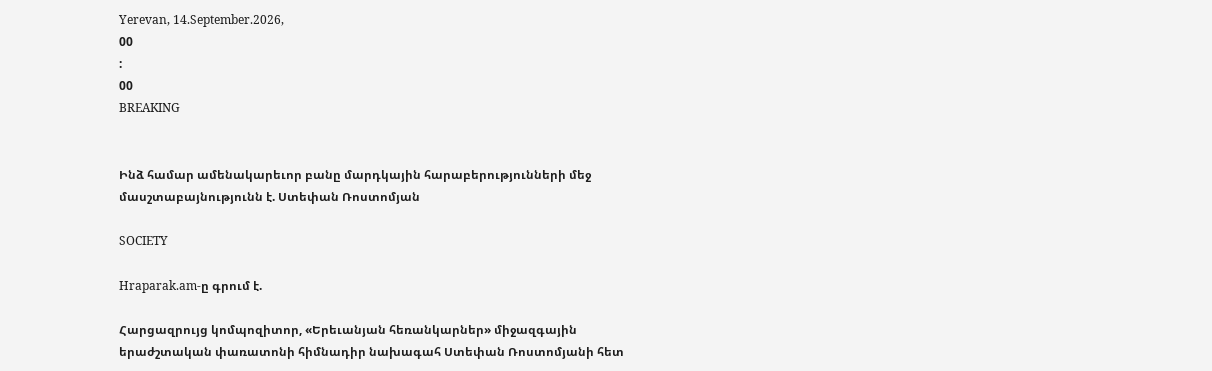Yerevan, 14.September.2026,
00
:
00
BREAKING


Ինձ համար ամենակարեւոր բանը մարդկային հարաբերությունների մեջ մասշտաբայնությունն է. Ստեփան Ռոստոմյան

SOCIETY

Hraparak.am-ը գրում է.

Հարցազրույց կոմպոզիտոր, «Երեւանյան հեռանկարներ» միջազգային երաժշտական փառատոնի հիմնադիր նախագահ Ստեփան Ռոստոմյանի հետ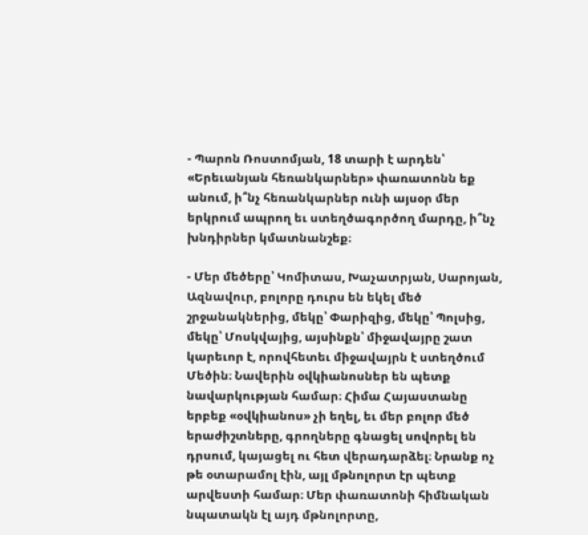- Պարոն Ռոստոմյան, 18 տարի է արդեն՝ «Երեւանյան հեռանկարներ» փառատոնն եք անում, ի՞նչ հեռանկարներ ունի այսօր մեր երկրում ապրող եւ ստեղծագործող մարդը, ի՞նչ խնդիրներ կմատնանշեք։

- Մեր մեծերը՝ Կոմիտաս, Խաչատրյան, Սարոյան, Ազնավուր, բոլորը դուրս են եկել մեծ շրջանակներից, մեկը՝ Փարիզից, մեկը՝ Պոլսից, մեկը՝ Մոսկվայից, այսինքն՝ միջավայրը շատ կարեւոր է, որովհետեւ միջավայրն է ստեղծում Մեծին։ Նավերին օվկիանոսներ են պետք նավարկության համար։ Հիմա Հայաստանը երբեք «օվկիանոս» չի եղել, եւ մեր բոլոր մեծ երաժիշտները, գրողները գնացել սովորել են դրսում, կայացել ու հետ վերադարձել։ Նրանք ոչ թե օտարամոլ էին, այլ մթնոլորտ էր պետք արվեստի համար։ Մեր փառատոնի հիմնական նպատակն էլ այդ մթնոլորտը,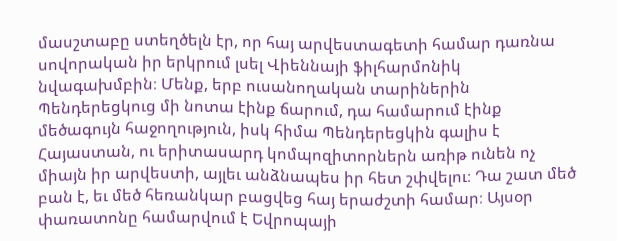մասշտաբը ստեղծելն էր, որ հայ արվեստագետի համար դառնա սովորական իր երկրում լսել Վիեննայի ֆիլհարմոնիկ նվագախմբին։ Մենք, երբ ուսանողական տարիներին Պենդերեցկուց մի նոտա էինք ճարում, դա համարում էինք մեծագույն հաջողություն, իսկ հիմա Պենդերեցկին գալիս է Հայաստան, ու երիտասարդ կոմպոզիտորներն առիթ ունեն ոչ միայն իր արվեստի, այլեւ անձնապես իր հետ շփվելու։ Դա շատ մեծ բան է, եւ մեծ հեռանկար բացվեց հայ երաժշտի համար։ Այսօր փառատոնը համարվում է Եվրոպայի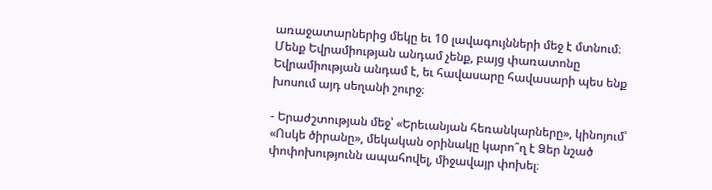առաջատարներից մեկը եւ 10 լավագույնների մեջ է մտնում։ Մենք Եվրամիության անդամ չենք, բայց փառատոնը Եվրամիության անդամ է, եւ հավասարը հավասարի պես ենք խոսում այդ սեղանի շուրջ։

- Երաժշտության մեջ՝ «Երեւանյան հեռանկարները», կինոյում՝ «Ոսկե ծիրանը», մեկական օրինակը կարո՞ղ է Ձեր նշած փոփոխությունն ապահովել, միջավայր փոխել։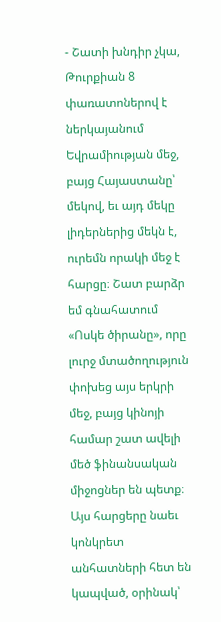- Շատի խնդիր չկա, Թուրքիան 8 փառատոներով է ներկայանում Եվրամիության մեջ, բայց Հայաստանը՝ մեկով, եւ այդ մեկը լիդերներից մեկն է, ուրեմն որակի մեջ է հարցը։ Շատ բարձր եմ գնահատում «Ոսկե ծիրանը», որը լուրջ մտածողություն փոխեց այս երկրի մեջ, բայց կինոյի համար շատ ավելի մեծ ֆինանսական միջոցներ են պետք։ Այս հարցերը նաեւ կոնկրետ անհատների հետ են կապված, օրինակ՝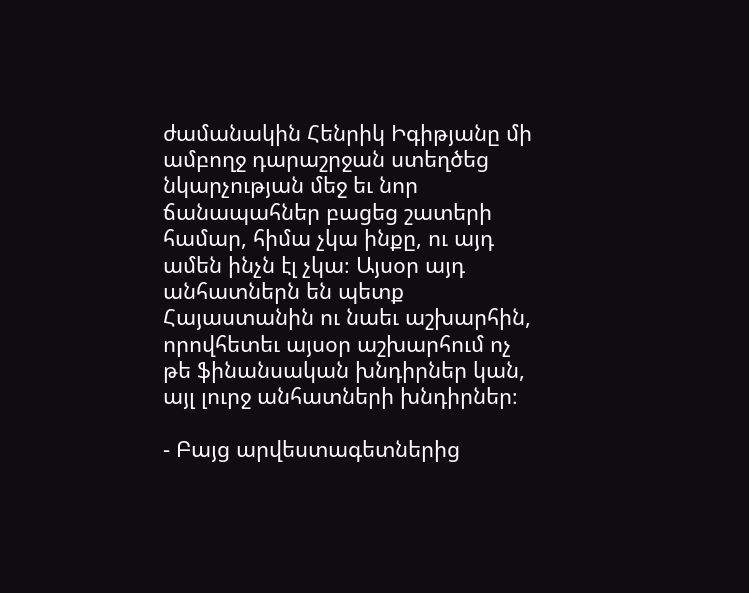ժամանակին Հենրիկ Իգիթյանը մի ամբողջ դարաշրջան ստեղծեց նկարչության մեջ եւ նոր ճանապահներ բացեց շատերի համար, հիմա չկա ինքը, ու այդ ամեն ինչն էլ չկա։ Այսօր այդ անհատներն են պետք Հայաստանին ու նաեւ աշխարհին, որովհետեւ այսօր աշխարհում ոչ թե ֆինանսական խնդիրներ կան, այլ լուրջ անհատների խնդիրներ։

- Բայց արվեստագետներից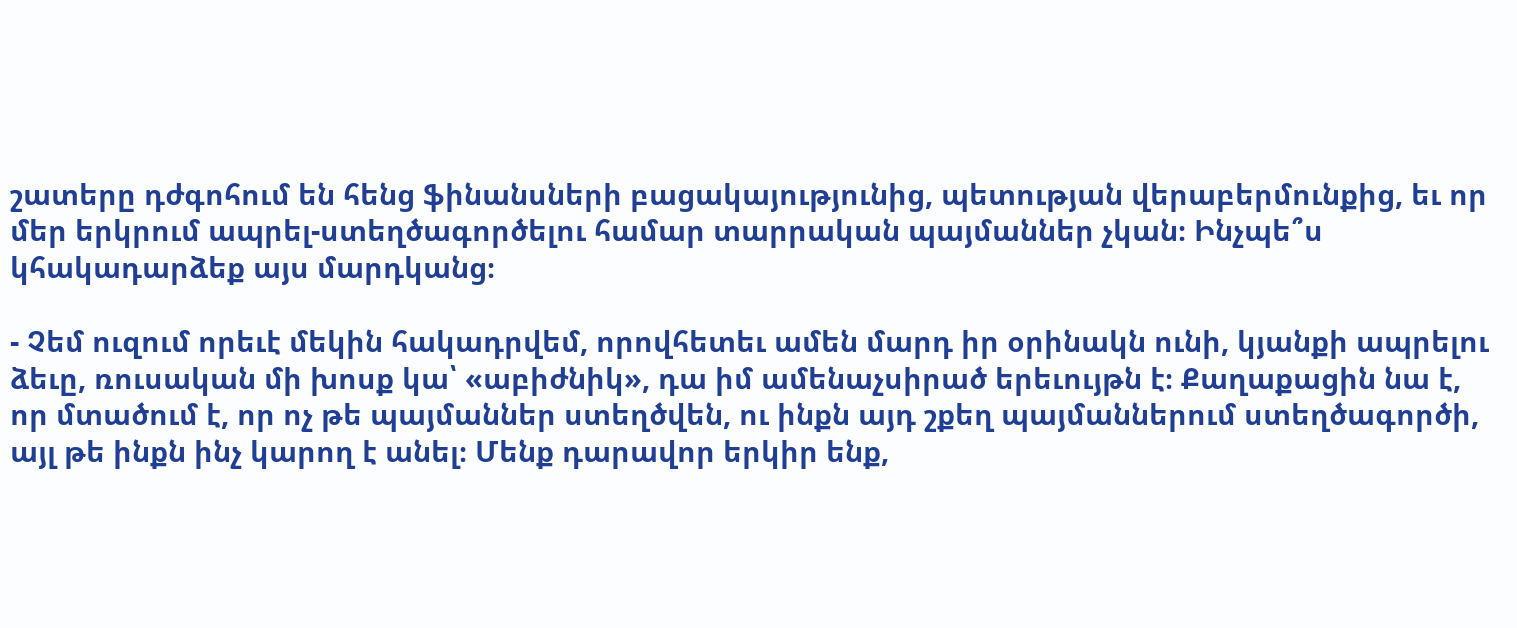շատերը դժգոհում են հենց ֆինանսների բացակայությունից, պետության վերաբերմունքից, եւ որ մեր երկրում ապրել-ստեղծագործելու համար տարրական պայմաններ չկան։ Ինչպե՞ս կհակադարձեք այս մարդկանց։

- Չեմ ուզում որեւէ մեկին հակադրվեմ, որովհետեւ ամեն մարդ իր օրինակն ունի, կյանքի ապրելու ձեւը, ռուսական մի խոսք կա՝ «աբիժնիկ», դա իմ ամենաչսիրած երեւույթն է։ Քաղաքացին նա է, որ մտածում է, որ ոչ թե պայմաններ ստեղծվեն, ու ինքն այդ շքեղ պայմաններում ստեղծագործի, այլ թե ինքն ինչ կարող է անել։ Մենք դարավոր երկիր ենք,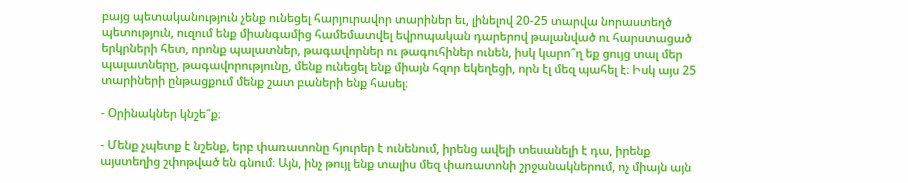բայց պետականություն չենք ունեցել հարյուրավոր տարիներ եւ, լինելով 20-25 տարվա նորաստեղծ պետություն, ուզում ենք միանգամից համեմատվել եվրոպական դարերով թալանված ու հարստացած երկրների հետ, որոնք պալատներ, թագավորներ ու թագուհիներ ունեն, իսկ կարո՞ղ եք ցույց տալ մեր պալատները, թագավորությունը, մենք ունեցել ենք միայն հզոր եկեղեցի, որն էլ մեզ պահել է։ Իսկ այս 25 տարիների ընթացքում մենք շատ բաների ենք հասել։

- Օրինակներ կնշե՞ք։

- Մենք չպետք է նշենք, երբ փառատոնը հյուրեր է ունենում, իրենց ավելի տեսանելի է դա, իրենք այստեղից շփոթված են գնում։ Այն, ինչ թույլ ենք տալիս մեզ փառատոնի շրջանակներում, ոչ միայն այն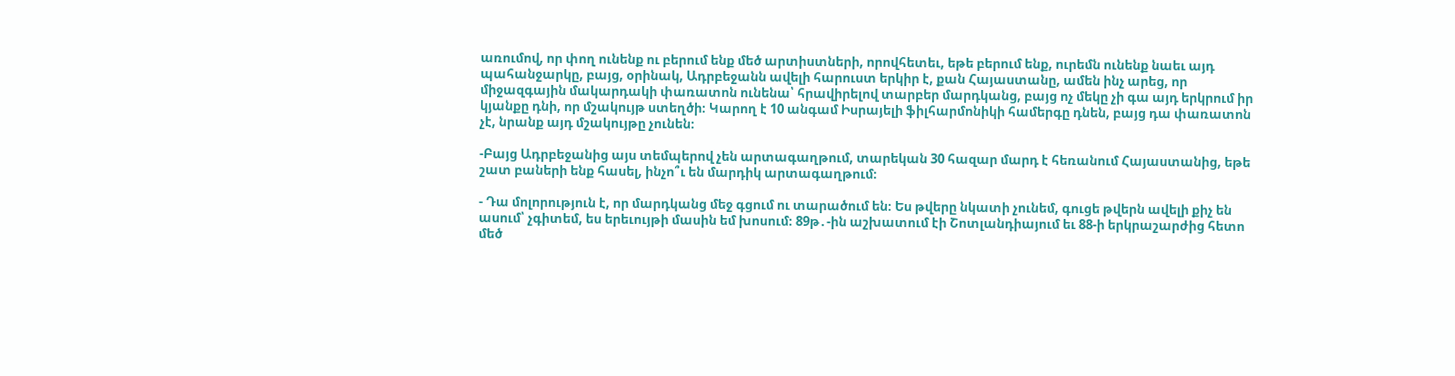առումով, որ փող ունենք ու բերում ենք մեծ արտիստների, որովհետեւ, եթե բերում ենք, ուրեմն ունենք նաեւ այդ պահանջարկը, բայց, օրինակ, Ադրբեջանն ավելի հարուստ երկիր է, քան Հայաստանը, ամեն ինչ արեց, որ միջազգային մակարդակի փառատոն ունենա՝ հրավիրելով տարբեր մարդկանց, բայց ոչ մեկը չի գա այդ երկրում իր կյանքը դնի, որ մշակույթ ստեղծի։ Կարող է 10 անգամ Իսրայելի ֆիլհարմոնիկի համերգը դնեն, բայց դա փառատոն չէ, նրանք այդ մշակույթը չունեն։

-Բայց Ադրբեջանից այս տեմպերով չեն արտագաղթում, տարեկան 30 հազար մարդ է հեռանում Հայաստանից, եթե շատ բաների ենք հասել, ինչո՞ւ են մարդիկ արտագաղթում։

- Դա մոլորություն է, որ մարդկանց մեջ գցում ու տարածում են։ Ես թվերը նկատի չունեմ, գուցե թվերն ավելի քիչ են ասում՝ չգիտեմ, ես երեւույթի մասին եմ խոսում։ 89թ․-ին աշխատում էի Շոտլանդիայում եւ 88-ի երկրաշարժից հետո մեծ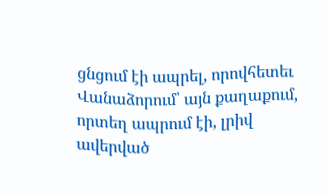ցնցում էի ապրել, որովհետեւ Վանաձորում՝ այն քաղաքում, որտեղ ապրում էի, լրիվ ավերված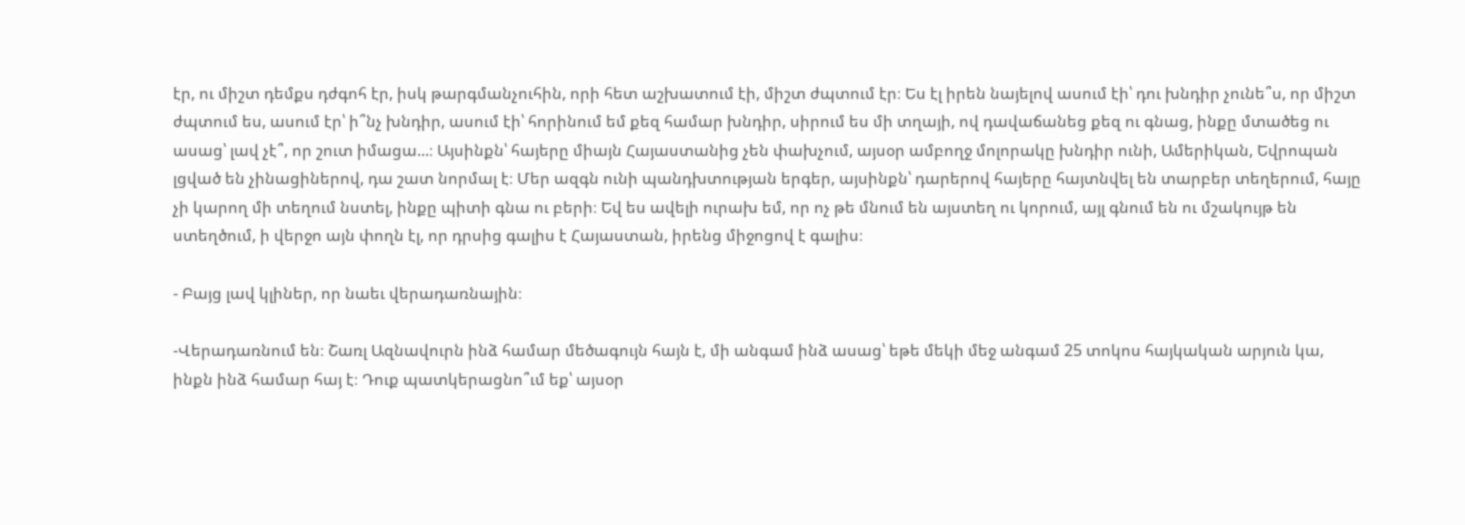էր, ու միշտ դեմքս դժգոհ էր, իսկ թարգմանչուհին, որի հետ աշխատում էի, միշտ ժպտում էր։ Ես էլ իրեն նայելով ասում էի՝ դու խնդիր չունե՞ս, որ միշտ ժպտում ես, ասում էր՝ ի՞նչ խնդիր, ասում էի՝ հորինում եմ քեզ համար խնդիր, սիրում ես մի տղայի, ով դավաճանեց քեզ ու գնաց, ինքը մտածեց ու ասաց՝ լավ չէ՞, որ շուտ իմացա...։ Այսինքն՝ հայերը միայն Հայաստանից չեն փախչում, այսօր ամբողջ մոլորակը խնդիր ունի, Ամերիկան, Եվրոպան լցված են չինացիներով, դա շատ նորմալ է։ Մեր ազգն ունի պանդխտության երգեր, այսինքն՝ դարերով հայերը հայտնվել են տարբեր տեղերում, հայը չի կարող մի տեղում նստել, ինքը պիտի գնա ու բերի։ Եվ ես ավելի ուրախ եմ, որ ոչ թե մնում են այստեղ ու կորում, այլ գնում են ու մշակույթ են ստեղծում, ի վերջո այն փողն էլ, որ դրսից գալիս է Հայաստան, իրենց միջոցով է գալիս։

- Բայց լավ կլիներ, որ նաեւ վերադառնային։

-Վերադառնում են։ Շառլ Ազնավուրն ինձ համար մեծագույն հայն է, մի անգամ ինձ ասաց՝ եթե մեկի մեջ անգամ 25 տոկոս հայկական արյուն կա, ինքն ինձ համար հայ է։ Դուք պատկերացնո՞ւմ եք՝ այսօր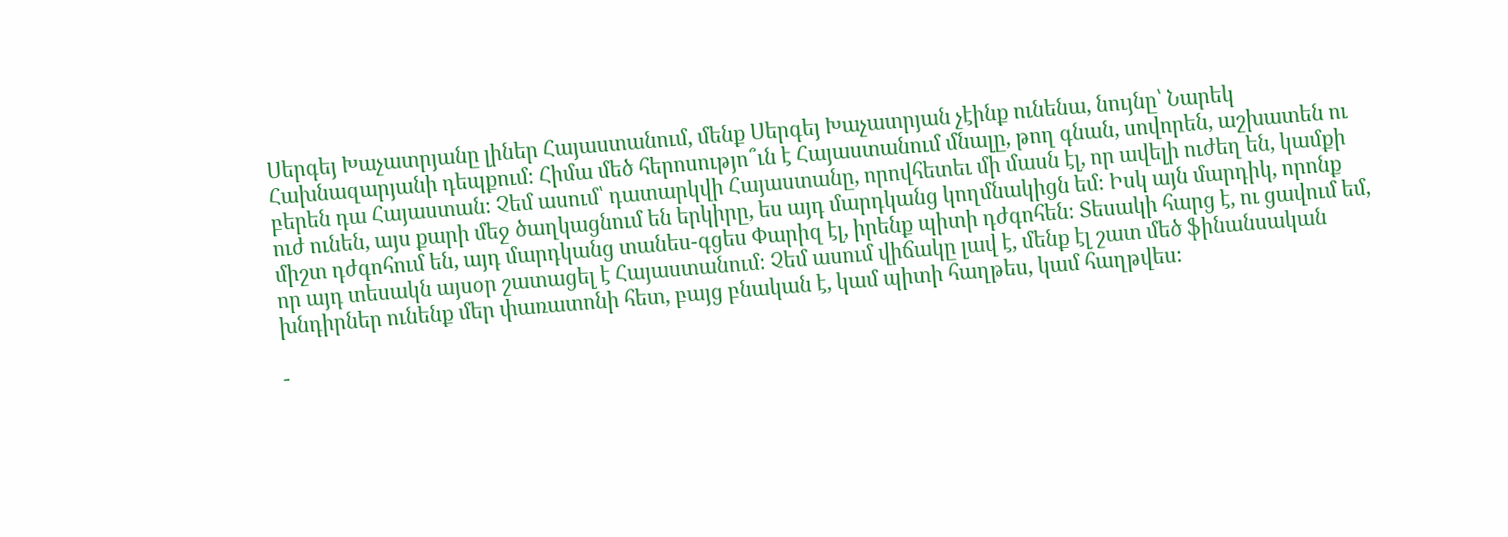Սերգեյ Խաչատրյանը լիներ Հայաստանում, մենք Սերգեյ Խաչատրյան չէինք ունենա, նույնը՝ Նարեկ Հախնազարյանի դեպքում։ Հիմա մեծ հերոսությո՞ւն է Հայաստանում մնալը, թող գնան, սովորեն, աշխատեն ու բերեն դա Հայաստան։ Չեմ ասում՝ դատարկվի Հայաստանը, որովհետեւ մի մասն էլ, որ ավելի ուժեղ են, կամքի ուժ ունեն, այս քարի մեջ ծաղկացնում են երկիրը, ես այդ մարդկանց կողմնակիցն եմ։ Իսկ այն մարդիկ, որոնք միշտ դժգոհում են, այդ մարդկանց տանես-գցես Փարիզ էլ, իրենք պիտի դժգոհեն։ Տեսակի հարց է, ու ցավում եմ, որ այդ տեսակն այսօր շատացել է Հայաստանում։ Չեմ ասում վիճակը լավ է, մենք էլ շատ մեծ ֆինանսական խնդիրներ ունենք մեր փառատոնի հետ, բայց բնական է, կամ պիտի հաղթես, կամ հաղթվես։

-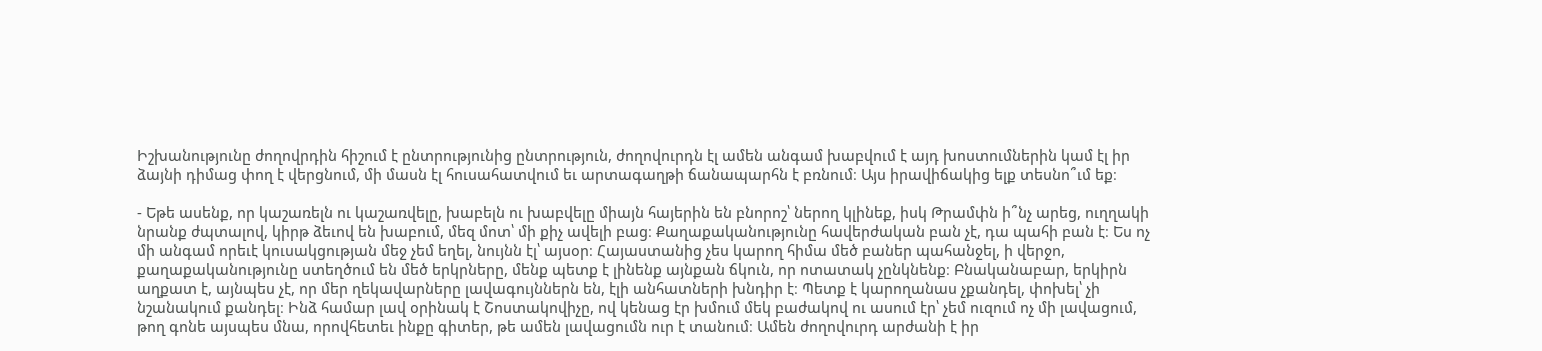Իշխանությունը ժողովրդին հիշում է ընտրությունից ընտրություն, ժողովուրդն էլ ամեն անգամ խաբվում է այդ խոստումներին կամ էլ իր ձայնի դիմաց փող է վերցնում, մի մասն էլ հուսահատվում եւ արտագաղթի ճանապարհն է բռնում։ Այս իրավիճակից ելք տեսնո՞ւմ եք։

- Եթե ասենք, որ կաշառելն ու կաշառվելը, խաբելն ու խաբվելը միայն հայերին են բնորոշ՝ ներող կլինեք, իսկ Թրամփն ի՞նչ արեց, ուղղակի նրանք ժպտալով, կիրթ ձեւով են խաբում, մեզ մոտ՝ մի քիչ ավելի բաց։ Քաղաքականությունը հավերժական բան չէ, դա պահի բան է։ Ես ոչ մի անգամ որեւէ կուսակցության մեջ չեմ եղել, նույնն էլ՝ այսօր։ Հայաստանից չես կարող հիմա մեծ բաներ պահանջել, ի վերջո, քաղաքականությունը ստեղծում են մեծ երկրները, մենք պետք է լինենք այնքան ճկուն, որ ոտատակ չընկնենք։ Բնականաբար, երկիրն աղքատ է, այնպես չէ, որ մեր ղեկավարները լավագույններն են, էլի անհատների խնդիր է։ Պետք է կարողանաս չքանդել, փոխել՝ չի նշանակում քանդել։ Ինձ համար լավ օրինակ է Շոստակովիչը, ով կենաց էր խմում մեկ բաժակով ու ասում էր՝ չեմ ուզում ոչ մի լավացում, թող գոնե այսպես մնա, որովհետեւ ինքը գիտեր, թե ամեն լավացումն ուր է տանում։ Ամեն ժողովուրդ արժանի է իր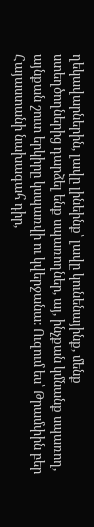ղեկավարներին, լավը լինեինք՝ լավը կունենայինք, մենք ստեղծողներից դարձել ենք սպառողներ, այ, ինչքան կմնանք սպառող, այնքան շուտ երկիրը կսպառվի ու կվերջանա։ Ուզում ես՝ Թրամփին բեր Հայաստանի նախագահ դիր,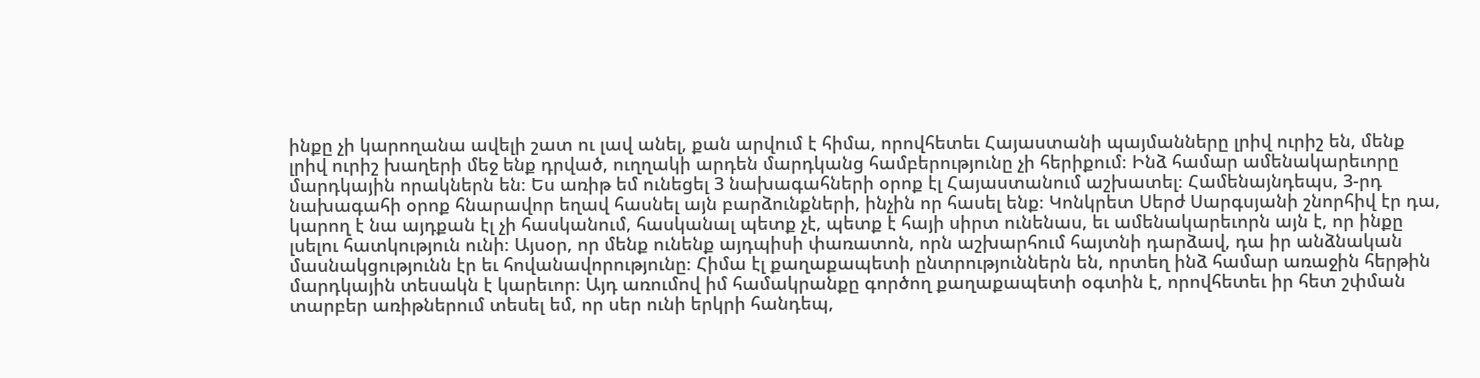ինքը չի կարողանա ավելի շատ ու լավ անել, քան արվում է հիմա, որովհետեւ Հայաստանի պայմանները լրիվ ուրիշ են, մենք լրիվ ուրիշ խաղերի մեջ ենք դրված, ուղղակի արդեն մարդկանց համբերությունը չի հերիքում։ Ինձ համար ամենակարեւորը մարդկային որակներն են։ Ես առիթ եմ ունեցել 3 նախագահների օրոք էլ Հայաստանում աշխատել։ Համենայնդեպս, 3-րդ նախագահի օրոք հնարավոր եղավ հասնել այն բարձունքների, ինչին որ հասել ենք։ Կոնկրետ Սերժ Սարգսյանի շնորհիվ էր դա, կարող է նա այդքան էլ չի հասկանում, հասկանալ պետք չէ, պետք է հայի սիրտ ունենաս, եւ ամենակարեւորն այն է, որ ինքը լսելու հատկություն ունի։ Այսօր, որ մենք ունենք այդպիսի փառատոն, որն աշխարհում հայտնի դարձավ, դա իր անձնական մասնակցությունն էր եւ հովանավորությունը։ Հիմա էլ քաղաքապետի ընտրություններն են, որտեղ ինձ համար առաջին հերթին մարդկային տեսակն է կարեւոր։ Այդ առումով իմ համակրանքը գործող քաղաքապետի օգտին է, որովհետեւ իր հետ շփման տարբեր առիթներում տեսել եմ, որ սեր ունի երկրի հանդեպ,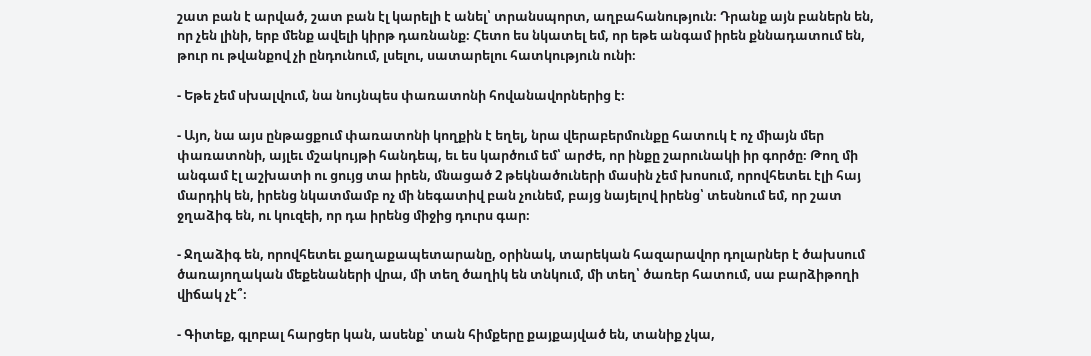շատ բան է արված, շատ բան էլ կարելի է անել՝ տրանսպորտ, աղբահանություն։ Դրանք այն բաներն են, որ չեն լինի, երբ մենք ավելի կիրթ դառնանք։ Հետո ես նկատել եմ, որ եթե անգամ իրեն քննադատում են, թուր ու թվանքով չի ընդունում, լսելու, սատարելու հատկություն ունի։

- Եթե չեմ սխալվում, նա նույնպես փառատոնի հովանավորներից է։

- Այո, նա այս ընթացքում փառատոնի կողքին է եղել, նրա վերաբերմունքը հատուկ է ոչ միայն մեր փառատոնի, այլեւ մշակույթի հանդեպ, եւ ես կարծում եմ՝ արժե, որ ինքը շարունակի իր գործը։ Թող մի անգամ էլ աշխատի ու ցույց տա իրեն, մնացած 2 թեկնածուների մասին չեմ խոսում, որովհետեւ էլի հայ մարդիկ են, իրենց նկատմամբ ոչ մի նեգատիվ բան չունեմ, բայց նայելով իրենց՝ տեսնում եմ, որ շատ ջղաձիգ են, ու կուզեի, որ դա իրենց միջից դուրս գար։

- Ջղաձիգ են, որովհետեւ քաղաքապետարանը, օրինակ, տարեկան հազարավոր դոլարներ է ծախսում ծառայողական մեքենաների վրա, մի տեղ ծաղիկ են տնկում, մի տեղ՝ ծառեր հատում, սա բարձիթողի վիճակ չէ՞։

- Գիտեք, գլոբալ հարցեր կան, ասենք՝ տան հիմքերը քայքայված են, տանիք չկա,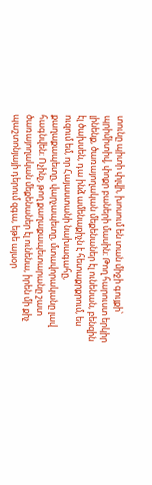տունը պիտի փլվի, խոսում են տան միջի գույքի՝ պրիմիտիվ, փոքր բաների մասին։ Թող հարուստ երկիր լինենք, ծառայողական մեքենաներ էլ ունենան, բենզին էլ ծախսեն, դա ինձ ամենաքիչն է հետաքրքրում, ես ուզում եմ, որ Հայաստանի նախագահը, քաղաքապետը, վարչապետը, մտավորականը լավ հագնվեն։ Ոչինչ, թող քաղաքապետարանը շատ ծառայողական մեքենաներ էլ ունենա, իրեն մի քիչ պաշտոնյայի դերում զգա, եթե այսօր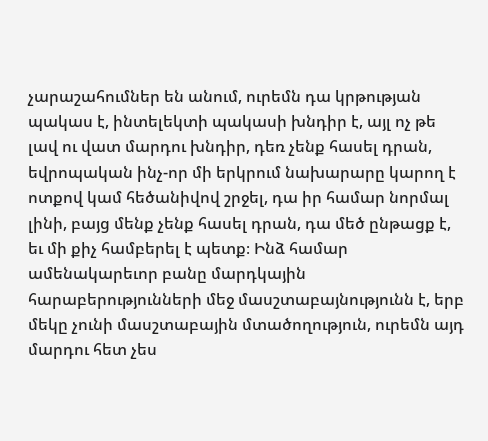չարաշահումներ են անում, ուրեմն դա կրթության պակաս է, ինտելեկտի պակասի խնդիր է, այլ ոչ թե լավ ու վատ մարդու խնդիր, դեռ չենք հասել դրան, եվրոպական ինչ-որ մի երկրում նախարարը կարող է ոտքով կամ հեծանիվով շրջել, դա իր համար նորմալ լինի, բայց մենք չենք հասել դրան, դա մեծ ընթացք է, եւ մի քիչ համբերել է պետք։ Ինձ համար ամենակարեւոր բանը մարդկային հարաբերությունների մեջ մասշտաբայնությունն է, երբ մեկը չունի մասշտաբային մտածողություն, ուրեմն այդ մարդու հետ չես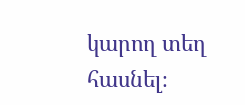կարող տեղ հասնել։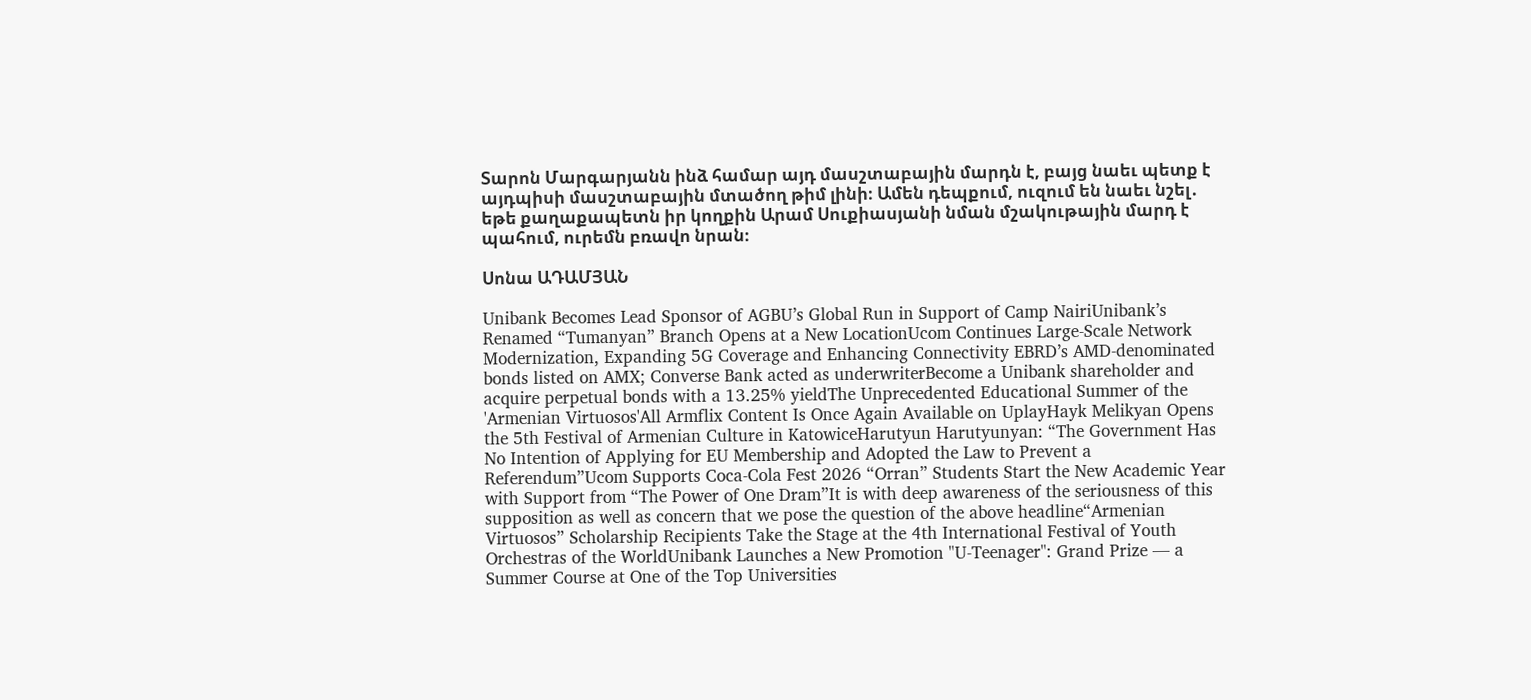Տարոն Մարգարյանն ինձ համար այդ մասշտաբային մարդն է, բայց նաեւ պետք է այդպիսի մասշտաբային մտածող թիմ լինի։ Ամեն դեպքում, ուզում են նաեւ նշել․ եթե քաղաքապետն իր կողքին Արամ Սուքիասյանի նման մշակութային մարդ է պահում, ուրեմն բռավո նրան։

Սոնա ԱԴԱՄՅԱՆ

Unibank Becomes Lead Sponsor of AGBU’s Global Run in Support of Camp NairiUnibank’s Renamed “Tumanyan” Branch Opens at a New LocationUcom Continues Large-Scale Network Modernization, Expanding 5G Coverage and Enhancing Connectivity EBRD’s AMD-denominated bonds listed on AMX; Converse Bank acted as underwriterBecome a Unibank shareholder and acquire perpetual bonds with a 13.25% yieldThe Unprecedented Educational Summer of the 'Armenian Virtuosos'All Armflix Content Is Once Again Available on UplayHayk Melikyan Opens the 5th Festival of Armenian Culture in KatowiceHarutyun Harutyunyan: “The Government Has No Intention of Applying for EU Membership and Adopted the Law to Prevent a Referendum”Ucom Supports Coca-Cola Fest 2026 “Orran” Students Start the New Academic Year with Support from “The Power of One Dram”It is with deep awareness of the seriousness of this supposition as well as concern that we pose the question of the above headline“Armenian Virtuosos” Scholarship Recipients Take the Stage at the 4th International Festival of Youth Orchestras of the WorldUnibank Launches a New Promotion "U-Teenager": Grand Prize — a Summer Course at One of the Top Universities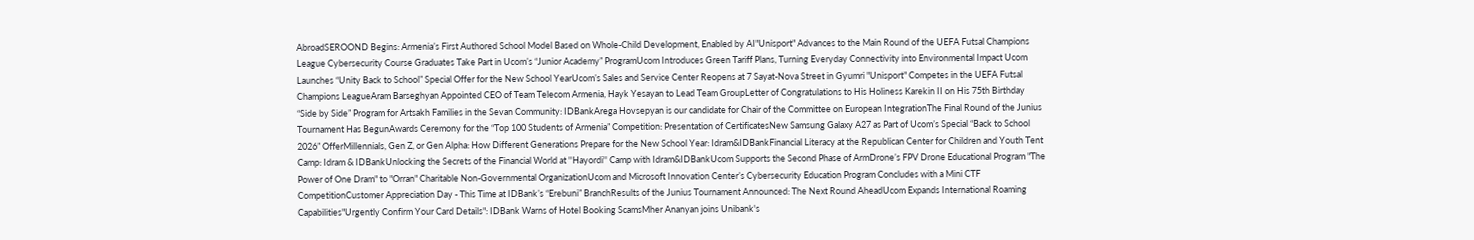AbroadSEROOND Begins: Armenia’s First Authored School Model Based on Whole-Child Development, Enabled by AI"Unisport" Advances to the Main Round of the UEFA Futsal Champions League Cybersecurity Course Graduates Take Part in Ucom’s “Junior Academy” ProgramUcom Introduces Green Tariff Plans, Turning Everyday Connectivity into Environmental Impact Ucom Launches “Unity Back to School” Special Offer for the New School YearUcom’s Sales and Service Center Reopens at 7 Sayat-Nova Street in Gyumri "Unisport" Competes in the UEFA Futsal Champions LeagueAram Barseghyan Appointed CEO of Team Telecom Armenia, Hayk Yesayan to Lead Team GroupLetter of Congratulations to His Holiness Karekin II on His 75th Birthday “Side by Side” Program for Artsakh Families in the Sevan Community: IDBankArega Hovsepyan is our candidate for Chair of the Committee on European IntegrationThe Final Round of the Junius Tournament Has BegunAwards Ceremony for the “Top 100 Students of Armenia” Competition: Presentation of CertificatesNew Samsung Galaxy A27 as Part of Ucom’s Special “Back to School 2026” OfferMillennials, Gen Z, or Gen Alpha: How Different Generations Prepare for the New School Year: Idram&IDBankFinancial Literacy at the Republican Center for Children and Youth Tent Camp: Idram & IDBankUnlocking the Secrets of the Financial World at ''Hayordi'' Camp with Idram&IDBankUcom Supports the Second Phase of ArmDrone’s FPV Drone Educational Program "The Power of One Dram" to "Orran" Charitable Non-Governmental OrganizationUcom and Microsoft Innovation Center’s Cybersecurity Education Program Concludes with a Mini CTF CompetitionCustomer Appreciation Day - This Time at IDBank’s “Erebuni” BranchResults of the Junius Tournament Announced: The Next Round AheadUcom Expands International Roaming Capabilities"Urgently Confirm Your Card Details": IDBank Warns of Hotel Booking ScamsMher Ananyan joins Unibank's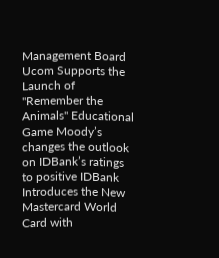Management Board Ucom Supports the Launch of "Remember the Animals" Educational Game Moody’s changes the outlook on IDBank’s ratings to positive IDBank Introduces the New Mastercard World Card with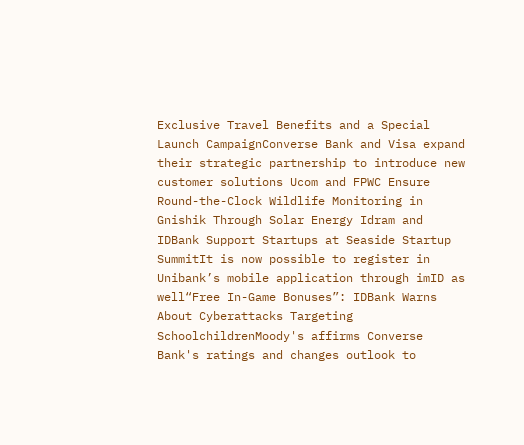Exclusive Travel Benefits and a Special Launch CampaignConverse Bank and Visa expand their strategic partnership to introduce new customer solutions Ucom and FPWC Ensure Round-the-Clock Wildlife Monitoring in Gnishik Through Solar Energy Idram and IDBank Support Startups at Seaside Startup SummitIt is now possible to register in Unibank’s mobile application through imID as well“Free In-Game Bonuses”: IDBank Warns About Cyberattacks Targeting SchoolchildrenMoody's affirms Converse Bank's ratings and changes outlook to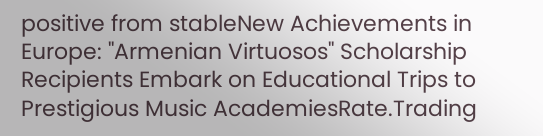positive from stableNew Achievements in Europe: "Armenian Virtuosos" Scholarship Recipients Embark on Educational Trips to Prestigious Music AcademiesRate.Trading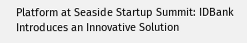Platform at Seaside Startup Summit: IDBank Introduces an Innovative Solution